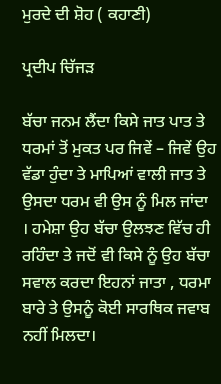ਮੁਰਦੇ ਦੀ ਸ਼ੋਹ ( ਕਹਾਣੀ)

ਪ੍ਰਦੀਪ ਚਿੱਜੜ

ਬੱਚਾ ਜਨਮ ਲੈਂਦਾ ਕਿਸੇ ਜਾਤ ਪਾਤ ਤੇ ਧਰਮਾਂ ਤੋਂ ਮੁਕਤ ਪਰ ਜਿਵੇਂ – ਜਿਵੇਂ ਉਹ ਵੱਡਾ ਹੁੰਦਾ ਤੇ ਮਾਪਿਆਂ ਵਾਲੀ ਜਾਤ ਤੇ ਉਸਦਾ ਧਰਮ ਵੀ ਉਸ ਨੂੰ ਮਿਲ ਜਾਂਦਾ । ਹਮੇਸ਼ਾ ਉਹ ਬੱਚਾ ਉਲਝਣ ਵਿੱਚ ਹੀ ਰਹਿੰਦਾ ਤੇ ਜਦੋਂ ਵੀ ਕਿਸੇ ਨੂੰ ਉਹ ਬੱਚਾ ਸਵਾਲ ਕਰਦਾ ਇਹਨਾਂ ਜਾਤਾ , ਧਰਮਾ ਬਾਰੇ ਤੇ ਉਸਨੂੰ ਕੋਈ ਸਾਰਥਿਕ ਜਵਾਬ ਨਹੀਂ ਮਿਲਦਾ।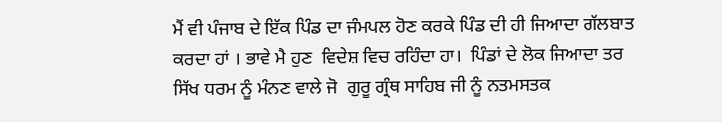ਮੈਂ ਵੀ ਪੰਜਾਬ ਦੇ ਇੱਕ ਪਿੰਡ ਦਾ ਜੰਮਪਲ ਹੋਣ ਕਰਕੇ ਪਿੰਡ ਦੀ ਹੀ ਜਿਆਦਾ ਗੱਲਬਾਤ ਕਰਦਾ ਹਾਂ । ਭਾਵੇ ਮੈ ਹੁਣ  ਵਿਦੇਸ਼ ਵਿਚ ਰਹਿੰਦਾ ਹਾ।  ਪਿੰਡਾਂ ਦੇ ਲੋਕ ਜਿਆਦਾ ਤਰ  ਸਿੱਖ ਧਰਮ ਨੂੰ ਮੰਨਣ ਵਾਲੇ ਜੋ  ਗੁਰੂ ਗ੍ਰੰਥ ਸਾਹਿਬ ਜੀ ਨੂੰ ਨਤਮਸਤਕ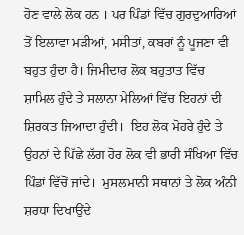ਹੋਣ ਵਾਲੇ ਲੋਕ ਹਨ । ਪਰ ਪਿੰਡਾਂ ਵਿੱਚ ਗੁਰਦੁਆਰਿਆਂ ਤੋਂ ਇਲਾਵਾ ਮੜੀਆਂ, ਮਸੀਤਾਂ, ਕਬਰਾਂ ਨੂੰ ਪੂਜਣਾ ਵੀ ਬਹੁਤ ਹੁੰਦਾ ਹੈ। ਜਿਮੀਦਾਰ ਲੋਕ ਬਹੁਤਾਤ ਵਿੱਚ ਸ਼ਾਮਿਲ ਹੁੰਦੇ ਤੇ ਸਲਾਨਾ ਮੇਲਿਆਂ ਵਿੱਚ ਇਹਨਾਂ ਦੀ ਸ਼ਿਰਕਤ ਜਿਆਦਾ ਹੁੰਦੀ।  ਇਹ ਲੋਕ ਮੋਹਰੇ ਹੁੰਦੇ ਤੇ ਉਹਨਾਂ ਦੇ ਪਿੱਛੇ ਲੱਗ ਹੋਰ ਲੋਕ ਵੀ ਭਾਰੀ ਸੰਖਿਆ ਵਿੱਚ ਪਿੰਡਾਂ ਵਿੱਚੋਂ ਜਾਂਦੇ।  ਮੁਸਲਮਾਨੀ ਸਥਾਨਾਂ ਤੇ ਲੋਕ ਅੰਨੀ ਸ਼ਰਧਾ ਦਿਖਾਉਂਦੇ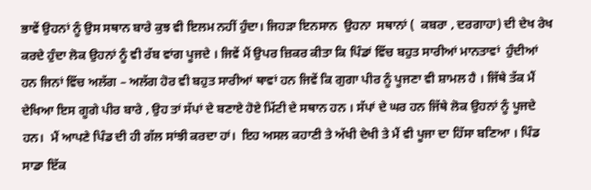ਭਾਵੇਂ ਉਹਨਾਂ ਨੂੰ ਉਸ ਸਥਾਨ ਬਾਰੇ ਕੁਝ ਵੀ ਇਲਮ ਨਹੀਂ ਹੁੰਦਾ। ਜਿਹੜਾ ਇਨਸਾਨ  ਉਹਨਾ  ਸਥਾਨਾਂ (  ਕਬਰਾ , ਦਰਗਾਹਾ) ਦੀ ਦੇਖ ਰੇਖ ਕਰਦੇ ਹੁੰਦਾ ਲੋਕ ਉਹਨਾਂ ਨੂੰ ਵੀ ਰੱਬ ਵਾਂਗ ਪੂਜਦੇ । ਜਿਵੇਂ ਮੈਂ ਉਪਰ ਜ਼ਿਕਰ ਕੀਤਾ ਕਿ ਪਿੰਡਾਂ ਵਿੱਚ ਬਹੁਤ ਸਾਰੀਆਂ ਮਾਨਤਾਵਾਂ  ਹੁੰਦੀਆਂ ਹਨ ਜਿਨਾਂ ਵਿੱਚ ਅਲੱਗ – ਅਲੱਗ ਹੋਰ ਵੀ ਬਹੁਤ ਸਾਰੀਆਂ ਥਾਵਾਂ ਹਨ ਜਿਵੇਂ ਕਿ ਗੁਗਾ ਪੀਰ ਨੂੰ ਪੂਜਣਾ ਵੀ ਸ਼ਾਮਲ ਹੈ । ਜਿੱਥੇ ਤੱਕ ਮੈਂ ਦੇਖਿਆ ਇਸ ਗੂਗੇ ਪੀਰ ਬਾਰੇ , ਉਹ ਤਾਂ ਸੱਪਾਂ ਦੇ ਬਣਾਏ ਹੋਏ ਮਿੱਟੀ ਦੇ ਸਥਾਨ ਹਨ । ਸੱਪਾਂ ਦੇ ਘਰ ਹਨ ਜਿੱਥੇ ਲੋਕ ਉਹਨਾਂ ਨੂੰ ਪੂਜਦੇ ਹਨ।  ਮੈਂ ਆਪਣੇ ਪਿੰਡ ਦੀ ਹੀ ਗੱਲ ਸਾਂਝੀ ਕਰਦਾ ਹਾਂ।  ਇਹ ਅਸਲ ਕਹਾਣੀ ਤੇ ਅੱਖੀ ਦੇਖੀ ਤੇ ਮੈਂ ਵੀ ਪੂਜਾ ਦਾ ਹਿੱਸਾ ਬਣਿਆ । ਪਿੰਡ ਸਾਡਾ ਇੱਕ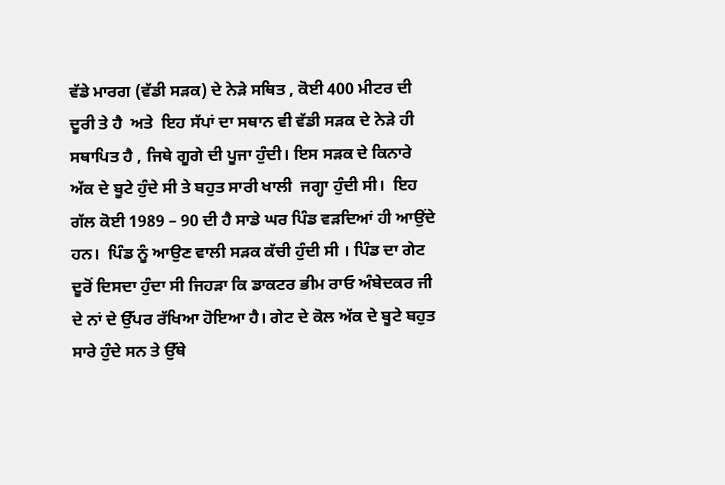ਵੱਡੇ ਮਾਰਗ (ਵੱਡੀ ਸੜਕ) ਦੇ ਨੇੜੇ ਸਥਿਤ , ਕੋਈ 400 ਮੀਟਰ ਦੀ ਦੂਰੀ ਤੇ ਹੈ  ਅਤੇ  ਇਹ ਸੱਪਾਂ ਦਾ ਸਥਾਨ ਵੀ ਵੱਡੀ ਸੜਕ ਦੇ ਨੇੜੇ ਹੀ ਸਥਾਪਿਤ ਹੈ , ਜਿਥੇ ਗੂਗੇ ਦੀ ਪੂਜਾ ਹੁੰਦੀ। ਇਸ ਸੜਕ ਦੇ ਕਿਨਾਰੇ ਅੱਕ ਦੇ ਬੂਟੇ ਹੁੰਦੇ ਸੀ ਤੇ ਬਹੁਤ ਸਾਰੀ ਖਾਲੀ  ਜਗ੍ਹਾ ਹੁੰਦੀ ਸੀ।  ਇਹ ਗੱਲ ਕੋਈ 1989 – 90 ਦੀ ਹੈ ਸਾਡੇ ਘਰ ਪਿੰਡ ਵੜਦਿਆਂ ਹੀ ਆਉਂਦੇ ਹਨ।  ਪਿੰਡ ਨੂੰ ਆਉਣ ਵਾਲੀ ਸੜਕ ਕੱਚੀ ਹੁੰਦੀ ਸੀ । ਪਿੰਡ ਦਾ ਗੇਟ ਦੂਰੋਂ ਦਿਸਦਾ ਹੁੰਦਾ ਸੀ ਜਿਹੜਾ ਕਿ ਡਾਕਟਰ ਭੀਮ ਰਾਓ ਅੰਬੇਦਕਰ ਜੀ ਦੇ ਨਾਂ ਦੇ ਉੱਪਰ ਰੱਖਿਆ ਹੋਇਆ ਹੈ। ਗੇਟ ਦੇ ਕੋਲ ਅੱਕ ਦੇ ਬੂਟੇ ਬਹੁਤ ਸਾਰੇ ਹੁੰਦੇ ਸਨ ਤੇ ਉੱਥੇ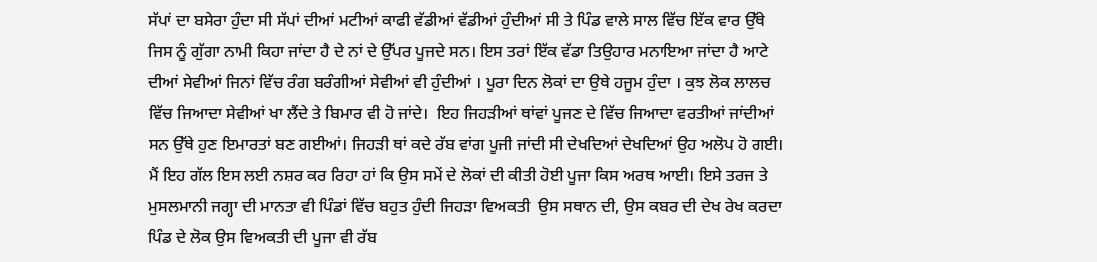ਸੱਪਾਂ ਦਾ ਬਸੇਰਾ ਹੁੰਦਾ ਸੀ ਸੱਪਾਂ ਦੀਆਂ ਮਟੀਆਂ ਕਾਫੀ ਵੱਡੀਆਂ ਵੱਡੀਆਂ ਹੁੰਦੀਆਂ ਸੀ ਤੇ ਪਿੰਡ ਵਾਲੇ ਸਾਲ ਵਿੱਚ ਇੱਕ ਵਾਰ ਉੱਥੇ ਜਿਸ ਨੂੰ ਗੁੱਗਾ ਨਾਮੀ ਕਿਹਾ ਜਾਂਦਾ ਹੈ ਦੇ ਨਾਂ ਦੇ ਉੱਪਰ ਪੂਜਦੇ ਸਨ। ਇਸ ਤਰਾਂ ਇੱਕ ਵੱਡਾ ਤਿਉਹਾਰ ਮਨਾਇਆ ਜਾਂਦਾ ਹੈ ਆਟੇ ਦੀਆਂ ਸੇਵੀਆਂ ਜਿਨਾਂ ਵਿੱਚ ਰੰਗ ਬਰੰਗੀਆਂ ਸੇਵੀਆਂ ਵੀ ਹੁੰਦੀਆਂ । ਪੂਰਾ ਦਿਨ ਲੋਕਾਂ ਦਾ ਉਥੇ ਹਜੂਮ ਹੁੰਦਾ । ਕੁਝ ਲੋਕ ਲਾਲਚ ਵਿੱਚ ਜਿਆਦਾ ਸੇਵੀਆਂ ਖਾ ਲੈਂਦੇ ਤੇ ਬਿਮਾਰ ਵੀ ਹੋ ਜਾਂਦੇ।  ਇਹ ਜਿਹੜੀਆਂ ਥਾਂਵਾਂ ਪੂਜਣ ਦੇ ਵਿੱਚ ਜਿਆਦਾ ਵਰਤੀਆਂ ਜਾਂਦੀਆਂ ਸਨ ਉੱਥੇ ਹੁਣ ਇਮਾਰਤਾਂ ਬਣ ਗਈਆਂ। ਜਿਹੜੀ ਥਾਂ ਕਦੇ ਰੱਬ ਵਾਂਗ ਪੂਜੀ ਜਾਂਦੀ ਸੀ ਦੇਖਦਿਆਂ ਦੇਖਦਿਆਂ ਉਹ ਅਲੋਪ ਹੋ ਗਈ।
ਮੈਂ ਇਹ ਗੱਲ ਇਸ ਲਈ ਨਸ਼ਰ ਕਰ ਰਿਹਾ ਹਾਂ ਕਿ ਉਸ ਸਮੇਂ ਦੇ ਲੋਕਾਂ ਦੀ ਕੀਤੀ ਹੋਈ ਪੂਜਾ ਕਿਸ ਅਰਥ ਆਈ। ਇਸੇ ਤਰਜ ਤੇ ਮੁਸਲਮਾਨੀ ਜਗ੍ਹਾ ਦੀ ਮਾਨਤਾ ਵੀ ਪਿੰਡਾਂ ਵਿੱਚ ਬਹੁਤ ਹੁੰਦੀ ਜਿਹੜਾ ਵਿਅਕਤੀ  ਉਸ ਸਥਾਨ ਦੀ, ਉਸ ਕਬਰ ਦੀ ਦੇਖ ਰੇਖ ਕਰਦਾ ਪਿੰਡ ਦੇ ਲੋਕ ਉਸ ਵਿਅਕਤੀ ਦੀ ਪੂਜਾ ਵੀ ਰੱਬ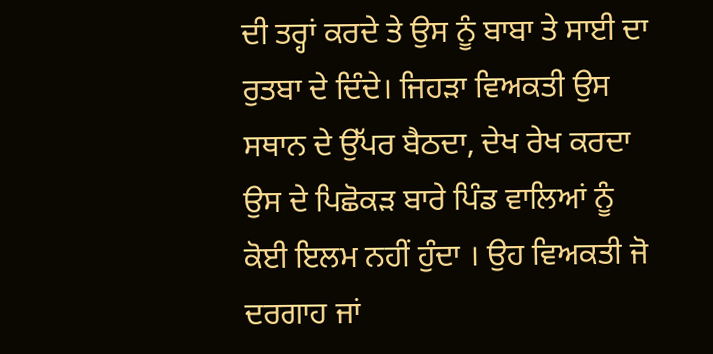ਦੀ ਤਰ੍ਹਾਂ ਕਰਦੇ ਤੇ ਉਸ ਨੂੰ ਬਾਬਾ ਤੇ ਸਾਈ ਦਾ ਰੁਤਬਾ ਦੇ ਦਿੰਦੇ। ਜਿਹੜਾ ਵਿਅਕਤੀ ਉਸ ਸਥਾਨ ਦੇ ਉੱਪਰ ਬੈਠਦਾ, ਦੇਖ ਰੇਖ ਕਰਦਾ ਉਸ ਦੇ ਪਿਛੋਕੜ ਬਾਰੇ ਪਿੰਡ ਵਾਲਿਆਂ ਨੂੰ ਕੋਈ ਇਲਮ ਨਹੀਂ ਹੁੰਦਾ । ਉਹ ਵਿਅਕਤੀ ਜੋ ਦਰਗਾਹ ਜਾਂ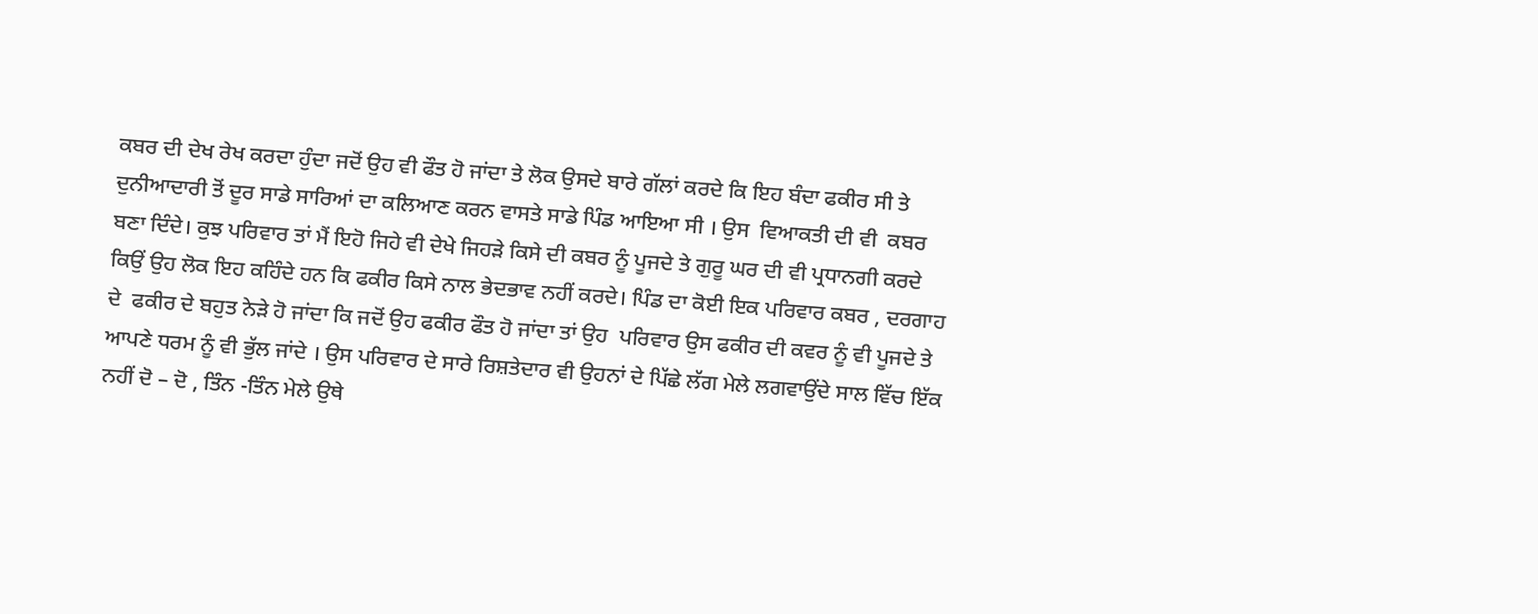ਕਬਰ ਦੀ ਦੇਖ ਰੇਖ ਕਰਦਾ ਹੁੰਦਾ ਜਦੋਂ ਉਹ ਵੀ ਫੌਤ ਹੋ ਜਾਂਦਾ ਤੇ ਲੋਕ ਉਸਦੇ ਬਾਰੇ ਗੱਲਾਂ ਕਰਦੇ ਕਿ ਇਹ ਬੰਦਾ ਫਕੀਰ ਸੀ ਤੇ ਦੁਨੀਆਦਾਰੀ ਤੋਂ ਦੂਰ ਸਾਡੇ ਸਾਰਿਆਂ ਦਾ ਕਲਿਆਣ ਕਰਨ ਵਾਸਤੇ ਸਾਡੇ ਪਿੰਡ ਆਇਆ ਸੀ । ਉਸ  ਵਿਆਕਤੀ ਦੀ ਵੀ  ਕਬਰ ਬਣਾ ਦਿੰਦੇ। ਕੁਝ ਪਰਿਵਾਰ ਤਾਂ ਮੈਂ ਇਹੋ ਜਿਹੇ ਵੀ ਦੇਖੇ ਜਿਹੜੇ ਕਿਸੇ ਦੀ ਕਬਰ ਨੂੰ ਪੂਜਦੇ ਤੇ ਗੁਰੂ ਘਰ ਦੀ ਵੀ ਪ੍ਰਧਾਨਗੀ ਕਰਦੇ ਕਿਉਂ ਉਹ ਲੋਕ ਇਹ ਕਹਿੰਦੇ ਹਨ ਕਿ ਫਕੀਰ ਕਿਸੇ ਨਾਲ ਭੇਦਭਾਵ ਨਹੀਂ ਕਰਦੇ। ਪਿੰਡ ਦਾ ਕੋਈ ਇਕ ਪਰਿਵਾਰ ਕਬਰ , ਦਰਗਾਹ  ਦੇ  ਫਕੀਰ ਦੇ ਬਹੁਤ ਨੇੜੇ ਹੋ ਜਾਂਦਾ ਕਿ ਜਦੋਂ ਉਹ ਫਕੀਰ ਫੌਤ ਹੋ ਜਾਂਦਾ ਤਾਂ ਉਹ  ਪਰਿਵਾਰ ਉਸ ਫਕੀਰ ਦੀ ਕਵਰ ਨੂੰ ਵੀ ਪੂਜਦੇ ਤੇ ਆਪਣੇ ਧਰਮ ਨੂੰ ਵੀ ਭੁੱਲ ਜਾਂਦੇ । ਉਸ ਪਰਿਵਾਰ ਦੇ ਸਾਰੇ ਰਿਸ਼ਤੇਦਾਰ ਵੀ ਉਹਨਾਂ ਦੇ ਪਿੱਛੇ ਲੱਗ ਮੇਲੇ ਲਗਵਾਉਂਦੇ ਸਾਲ ਵਿੱਚ ਇੱਕ ਨਹੀਂ ਦੋ – ਦੋ , ਤਿੰਨ -ਤਿੰਨ ਮੇਲੇ ਉਥੇ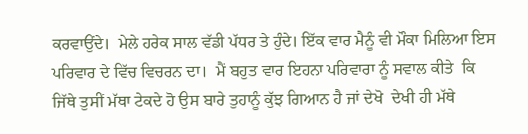ਕਰਵਾਉਂਦੇ।  ਮੇਲੇ ਹਰੇਕ ਸਾਲ ਵੱਡੀ ਪੱਧਰ ਤੇ ਹੁੰਦੇ। ਇੱਕ ਵਾਰ ਮੈਨੂੰ ਵੀ ਮੌਕਾ ਮਿਲਿਆ ਇਸ ਪਰਿਵਾਰ ਦੇ ਵਿੱਚ ਵਿਚਰਨ ਦਾ।  ਮੈਂ ਬਹੁਤ ਵਾਰ ਇਹਨਾ ਪਰਿਵਾਰਾ ਨੂੰ ਸਵਾਲ ਕੀਤੇ  ਕਿ ਜਿੱਥੇ ਤੁਸੀਂ ਮੱਥਾ ਟੇਕਦੇ ਹੋ ਉਸ ਬਾਰੇ ਤੁਹਾਨੂੰ ਕੁੱਝ ਗਿਆਨ ਹੈ ਜਾਂ ਦੇਖੋ  ਦੇਖੀ ਹੀ ਮੱਥੇ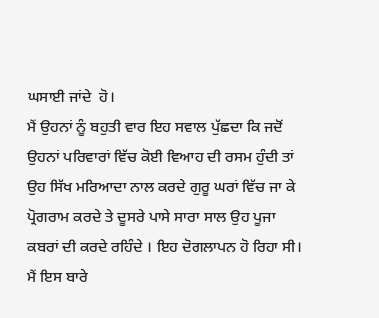ਘਸਾਈ ਜਾਂਦੇ  ਹੋ।
ਮੈਂ ਉਹਨਾਂ ਨੂੰ ਬਹੁਤੀ ਵਾਰ ਇਹ ਸਵਾਲ ਪੁੱਛਦਾ ਕਿ ਜਦੋਂ ਉਹਨਾਂ ਪਰਿਵਾਰਾਂ ਵਿੱਚ ਕੋਈ ਵਿਆਹ ਦੀ ਰਸਮ ਹੁੰਦੀ ਤਾਂ ਉਹ ਸਿੱਖ ਮਰਿਆਦਾ ਨਾਲ ਕਰਦੇ ਗੁਰੂ ਘਰਾਂ ਵਿੱਚ ਜਾ ਕੇ ਪ੍ਰੋਗਰਾਮ ਕਰਦੇ ਤੇ ਦੂਸਰੇ ਪਾਸੇ ਸਾਰਾ ਸਾਲ ਉਹ ਪੂਜਾ ਕਬਰਾਂ ਦੀ ਕਰਦੇ ਰਹਿੰਦੇ । ਇਹ ਦੋਗਲਾਪਨ ਹੋ ਰਿਹਾ ਸੀ। ਮੈਂ ਇਸ ਬਾਰੇ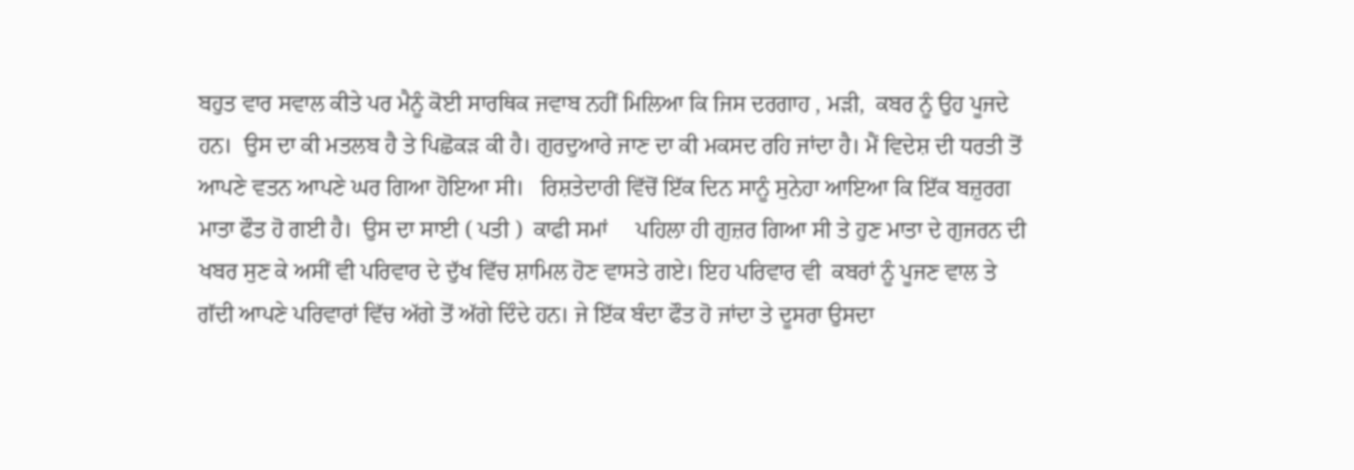ਬਹੁਤ ਵਾਰ ਸਵਾਲ ਕੀਤੇ ਪਰ ਮੈਨੂੰ ਕੋਈ ਸਾਰਥਿਕ ਜਵਾਬ ਨਹੀਂ ਮਿਲਿਆ ਕਿ ਜਿਸ ਦਰਗਾਹ , ਮੜੀ,  ਕਬਰ ਨੂੰ ਉਹ ਪੂਜਦੇ
ਹਨ।  ਉਸ ਦਾ ਕੀ ਮਤਲਬ ਹੈ ਤੇ ਪਿਛੋਕੜ ਕੀ ਹੈ। ਗੁਰਦੁਆਰੇ ਜਾਣ ਦਾ ਕੀ ਮਕਸਦ ਰਹਿ ਜਾਂਦਾ ਹੈ। ਮੈਂ ਵਿਦੇਸ਼ ਦੀ ਧਰਤੀ ਤੋਂ ਆਪਣੇ ਵਤਨ ਆਪਣੇ ਘਰ ਗਿਆ ਹੋਇਆ ਸੀ।   ਰਿਸ਼ਤੇਦਾਰੀ ਵਿੱਚੋਂ ਇੱਕ ਦਿਨ ਸਾਨੂੰ ਸੁਨੇਹਾ ਆਇਆ ਕਿ ਇੱਕ ਬਜ਼ੁਰਗ ਮਾਤਾ ਫੌਤ ਹੋ ਗਈ ਹੈ।  ਉਸ ਦਾ ਸਾਈ ( ਪਤੀ )  ਕਾਫੀ ਸਮਾਂ     ਪਹਿਲਾ ਹੀ ਗੁਜ਼ਰ ਗਿਆ ਸੀ ਤੇ ਹੁਣ ਮਾਤਾ ਦੇ ਗੁਜਰਨ ਦੀ ਖਬਰ ਸੁਣ ਕੇ ਅਸੀਂ ਵੀ ਪਰਿਵਾਰ ਦੇ ਦੁੱਖ ਵਿੱਚ ਸ਼ਾਮਿਲ ਹੋਣ ਵਾਸਤੇ ਗਏ। ਇਹ ਪਰਿਵਾਰ ਵੀ  ਕਬਰਾਂ ਨੂੰ ਪੂਜਣ ਵਾਲ ਤੇ    ਗੱਦੀ ਆਪਣੇ ਪਰਿਵਾਰਾਂ ਵਿੱਚ ਅੱਗੇ ਤੋਂ ਅੱਗੇ ਦਿੰਦੇ ਹਨ। ਜੇ ਇੱਕ ਬੰਦਾ ਫੌਤ ਹੋ ਜਾਂਦਾ ਤੇ ਦੂਸਰਾ ਉਸਦਾ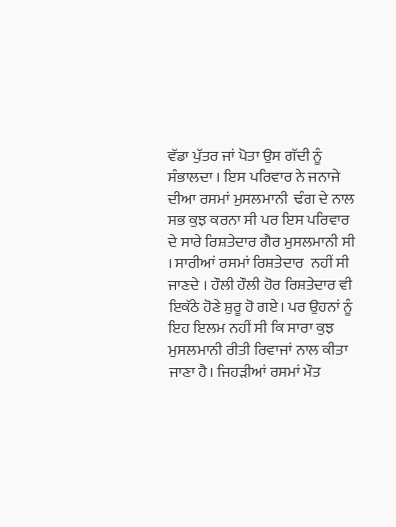ਵੱਡਾ ਪੁੱਤਰ ਜਾਂ ਪੋਤਾ ਉਸ ਗੱਦੀ ਨੂੰ ਸੰਭਾਲਦਾ । ਇਸ ਪਰਿਵਾਰ ਨੇ ਜਨਾਜੇ ਦੀਆ ਰਸਮਾਂ ਮੁਸਲਮਾਨੀ  ਢੰਗ ਦੇ ਨਾਲ ਸਭ ਕੁਝ ਕਰਨਾ ਸੀ ਪਰ ਇਸ ਪਰਿਵਾਰ ਦੇ ਸਾਰੇ ਰਿਸ਼ਤੇਦਾਰ ਗੈਰ ਮੁਸਲਮਾਨੀ ਸੀ । ਸਾਰੀਆਂ ਰਸਮਾਂ ਰਿਸ਼ਤੇਦਾਰ  ਨਹੀਂ ਸੀ ਜਾਣਦੇ । ਹੌਲੀ ਹੌਲੀ ਹੋਰ ਰਿਸ਼ਤੇਦਾਰ ਵੀ ਇਕੱਠੇ ਹੋਣੇ ਸ਼ੁਰੂ ਹੋ ਗਏ। ਪਰ ਉਹਨਾਂ ਨੂੰ  ਇਹ ਇਲਮ ਨਹੀਂ ਸੀ ਕਿ ਸਾਰਾ ਕੁਝ ਮੁਸਲਮਾਨੀ ਰੀਤੀ ਰਿਵਾਜਾਂ ਨਾਲ ਕੀਤਾ ਜਾਣਾ ਹੈ। ਜਿਹੜੀਆਂ ਰਸਮਾਂ ਮੌਤ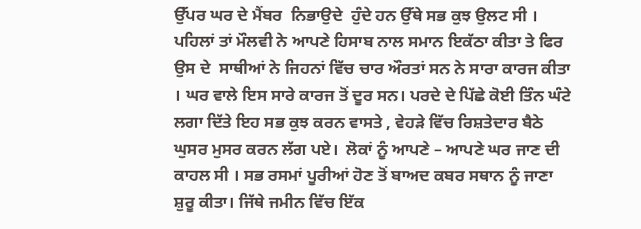ਉੱਪਰ ਘਰ ਦੇ ਮੈਂਬਰ  ਨਿਭਾਉਦੇ  ਹੁੰਦੇ ਹਨ ਉੱਥੇ ਸਭ ਕੁਝ ਉਲਟ ਸੀ । ਪਹਿਲਾਂ ਤਾਂ ਮੌਲਵੀ ਨੇ ਆਪਣੇ ਹਿਸਾਬ ਨਾਲ ਸਮਾਨ ਇਕੱਠਾ ਕੀਤਾ ਤੇ ਫਿਰ ਉਸ ਦੇ  ਸਾਥੀਆਂ ਨੇ ਜਿਹਨਾਂ ਵਿੱਚ ਚਾਰ ਔਰਤਾਂ ਸਨ ਨੇ ਸਾਰਾ ਕਾਰਜ ਕੀਤਾ । ਘਰ ਵਾਲੇ ਇਸ ਸਾਰੇ ਕਾਰਜ ਤੋਂ ਦੂਰ ਸਨ। ਪਰਦੇ ਦੇ ਪਿੱਛੇ ਕੋਈ ਤਿੰਨ ਘੰਟੇ ਲਗਾ ਦਿੱਤੇ ਇਹ ਸਭ ਕੁਝ ਕਰਨ ਵਾਸਤੇ , ਵੇਹੜੇ ਵਿੱਚ ਰਿਸ਼ਤੇਦਾਰ ਬੈਠੇ ਘੁਸਰ ਮੁਸਰ ਕਰਨ ਲੱਗ ਪਏ।  ਲੋਕਾਂ ਨੂੰ ਆਪਣੇ – ਆਪਣੇ ਘਰ ਜਾਣ ਦੀ ਕਾਹਲ ਸੀ । ਸਭ ਰਸਮਾਂ ਪੂਰੀਆਂ ਹੋਣ ਤੋਂ ਬਾਅਦ ਕਬਰ ਸਥਾਨ ਨੂੰ ਜਾਣਾ ਸ਼ੁਰੂ ਕੀਤਾ। ਜਿੱਥੇ ਜਮੀਨ ਵਿੱਚ ਇੱਕ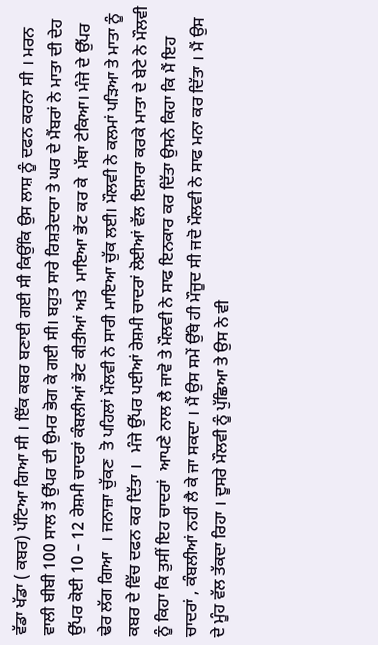ਵੱਡਾ ਖੱਡਾ ( ਕਬਰ) ਪੱਟਿਆ ਗਿਆ ਸੀ । ਇੱਕ ਕਬਰ ਬਣਾਈ ਗਈ ਸੀ ਕਿਉਂਕਿ ਉਸ ਲਾਸ਼ ਨੂੰ ਦਫਨ ਕਰਨਾ ਸੀ । ਮਰਨ ਵਾਲੀ ਬੀਬੀ 100 ਸਾਲ ਤੋਂ ਉੱਪਰ ਦੀ ਉਮਰ ਭੋਗ ਕੇ ਗਈ ਸੀ। ਬਹੁਤ ਸਾਰੇ ਰਿਸ਼ਤੇਦਾਰਾ ਤੇ ਘਰ ਦੇ ਮੈਂਬਰਾਂ ਨੇ ਮਾਤਾ ਦੀ ਦੇਹ ਉੱਪਰ ਕੋਈ 10 – 12 ਰੇਸ਼ਮੀ ਚਾਦਰਾਂ ਕੰਬਲੀਆਂ ਭੇਂਟ ਕੀਤੀਆਂ ਅਤੇ  ਮਾਇਆ ਭੇਂਟ ਕਰ ਕੇ  ਮੱਥਾ ਟੇਕਿਆ। ਮੰਜੇ ਦੇ ਉੱਪਰ ਢੇਰ ਲੱਗ ਗਿਆ  । ਜਨਾਜ਼ਾ ਚੁੱਕਣ  ਤੋ ਪਹਿਲਾਂ ਮੌਲਵੀ ਨੇ ਸਾਰੀ ਮਾਇਆ ਚੁੱਕ ਲਈ। ਮੌਲਵੀ ਨੇ ਕਲਮਾਂ ਪੜਿਆ ਤੇ ਮਾਤਾ ਨੂੰ ਕਬਰ ਦੇ ਵਿੱਚ ਦਫਨ ਕਰ ਦਿੱਤਾ ।   ਮੰਜੇ ਉੱਪਰ ਪਈਆਂ ਰੇਸ਼ਮੀ ਚਾਦਰਾਂ ਲੋਈਆਂ ਵੱਲ ਇਸ਼ਾਰਾ ਕਰਕੇ ਮਾਤਾ ਦੇ ਬੇਟੇ ਨੇ ਮੌਲਵੀ ਨੂੰ ਕਿਹਾ ਕਿ ਤੁਸੀਂ ਇਹ ਚਾਦਰਾਂ  ਆਪਣੇ ਨਾਲ ਲੈ ਜਾਵੋ ਤੇ ਮੌਲਵੀ ਨੇ ਸਾਫ ਇਨਕਾਰ ਕਰ ਦਿੱਤਾ ਉਸਨੇ ਕਿਹਾ ਕਿ ਮੈਂ ਇਹ ਚਾਦਰਾਂ , ਕੰਬਲੀਆਂ ਨਹੀਂ ਲੈ ਕੇ ਜਾ ਸਕਦਾ । ਮੈਂ ਉਸ ਸਮੇਂ ਉੱਥੇ ਹੀ ਮੌਜੂਦ ਸੀ ਜਦੋ ਮੌਲਵੀ ਨੇ ਸਾਫ ਮਨਾ ਕਰ ਦਿੱਤਾ । ਮੈਂ ਉਸ ਦੇ ਮੂੰਹ ਵੱਲ ਤੱਕਦਾ ਰਿਹਾ । ਦੂਸਰੇ ਮੌਲਵੀ ਨੂੰ ਪੁੱਛਿਆ ਤੇ ਉਸ ਨੇ ਵੀ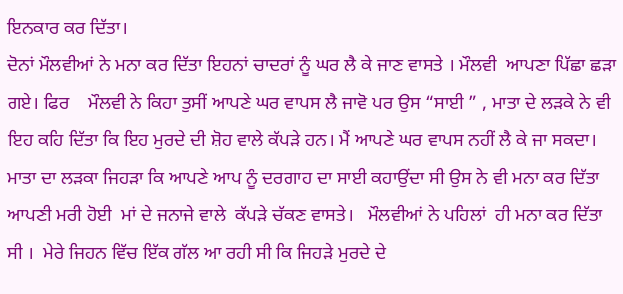ਇਨਕਾਰ ਕਰ ਦਿੱਤਾ।
ਦੋਨਾਂ ਮੌਲਵੀਆਂ ਨੇ ਮਨਾ ਕਰ ਦਿੱਤਾ ਇਹਨਾਂ ਚਾਦਰਾਂ ਨੂੰ ਘਰ ਲੈ ਕੇ ਜਾਣ ਵਾਸਤੇ । ਮੌਲਵੀ  ਆਪਣਾ ਪਿੱਛਾ ਛੜਾ ਗਏ। ਫਿਰ    ਮੌਲਵੀ ਨੇ ਕਿਹਾ ਤੁਸੀਂ ਆਪਣੇ ਘਰ ਵਾਪਸ ਲੈ ਜਾਵੋ ਪਰ ਉਸ “ਸਾਈ ” , ਮਾਤਾ ਦੇ ਲੜਕੇ ਨੇ ਵੀ ਇਹ ਕਹਿ ਦਿੱਤਾ ਕਿ ਇਹ ਮੁਰਦੇ ਦੀ ਸ਼ੋਹ ਵਾਲੇ ਕੱਪੜੇ ਹਨ। ਮੈਂ ਆਪਣੇ ਘਰ ਵਾਪਸ ਨਹੀਂ ਲੈ ਕੇ ਜਾ ਸਕਦਾ।
ਮਾਤਾ ਦਾ ਲੜਕਾ ਜਿਹੜਾ ਕਿ ਆਪਣੇ ਆਪ ਨੂੰ ਦਰਗਾਹ ਦਾ ਸਾਈ ਕਹਾਉਂਦਾ ਸੀ ਉਸ ਨੇ ਵੀ ਮਨਾ ਕਰ ਦਿੱਤਾ ਆਪਣੀ ਮਰੀ ਹੋਈ  ਮਾਂ ਦੇ ਜਨਾਜੇ ਵਾਲੇ  ਕੱਪੜੇ ਚੱਕਣ ਵਾਸਤੇ।   ਮੌਲਵੀਆਂ ਨੇ ਪਹਿਲਾਂ  ਹੀ ਮਨਾ ਕਰ ਦਿੱਤਾ ਸੀ ।  ਮੇਰੇ ਜਿਹਨ ਵਿੱਚ ਇੱਕ ਗੱਲ ਆ ਰਹੀ ਸੀ ਕਿ ਜਿਹੜੇ ਮੁਰਦੇ ਦੇ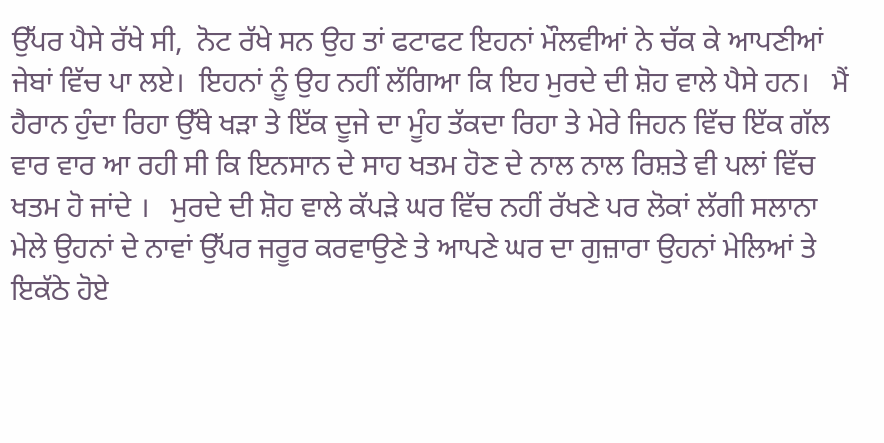ਉੱਪਰ ਪੈਸੇ ਰੱਖੇ ਸੀ,  ਨੋਟ ਰੱਖੇ ਸਨ ਉਹ ਤਾਂ ਫਟਾਫਟ ਇਹਨਾਂ ਮੌਲਵੀਆਂ ਨੇ ਚੱਕ ਕੇ ਆਪਣੀਆਂ ਜੇਬਾਂ ਵਿੱਚ ਪਾ ਲਏ।  ਇਹਨਾਂ ਨੂੰ ਉਹ ਨਹੀਂ ਲੱਗਿਆ ਕਿ ਇਹ ਮੁਰਦੇ ਦੀ ਸ਼ੋਹ ਵਾਲੇ ਪੈਸੇ ਹਨ।   ਮੈਂ ਹੈਰਾਨ ਹੁੰਦਾ ਰਿਹਾ ਉੱਥੇ ਖੜਾ ਤੇ ਇੱਕ ਦੂਜੇ ਦਾ ਮੂੰਹ ਤੱਕਦਾ ਰਿਹਾ ਤੇ ਮੇਰੇ ਜਿਹਨ ਵਿੱਚ ਇੱਕ ਗੱਲ ਵਾਰ ਵਾਰ ਆ ਰਹੀ ਸੀ ਕਿ ਇਨਸਾਨ ਦੇ ਸਾਹ ਖਤਮ ਹੋਣ ਦੇ ਨਾਲ ਨਾਲ ਰਿਸ਼ਤੇ ਵੀ ਪਲਾਂ ਵਿੱਚ ਖਤਮ ਹੋ ਜਾਂਦੇ ।   ਮੁਰਦੇ ਦੀ ਸ਼ੋਹ ਵਾਲੇ ਕੱਪੜੇ ਘਰ ਵਿੱਚ ਨਹੀਂ ਰੱਖਣੇ ਪਰ ਲੋਕਾਂ ਲੱਗੀ ਸਲਾਨਾ ਮੇਲੇ ਉਹਨਾਂ ਦੇ ਨਾਵਾਂ ਉੱਪਰ ਜਰੂਰ ਕਰਵਾਉਣੇ ਤੇ ਆਪਣੇ ਘਰ ਦਾ ਗੁਜ਼ਾਰਾ ਉਹਨਾਂ ਮੇਲਿਆਂ ਤੇ ਇਕੱਠੇ ਹੋਏ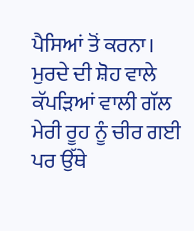ਪੈਸਿਆਂ ਤੋਂ ਕਰਨਾ। ਮੁਰਦੇ ਦੀ ਸ਼ੋਹ ਵਾਲੇ ਕੱਪੜਿਆਂ ਵਾਲੀ ਗੱਲ ਮੇਰੀ ਰੂਹ ਨੂੰ ਚੀਰ ਗਈ ਪਰ ਉੱਥੇ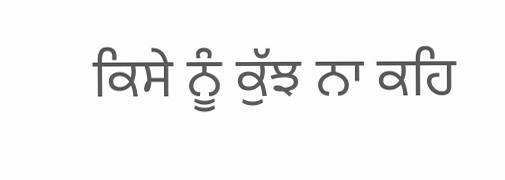ਕਿਸੇ ਨੂੰ ਕੁੱਝ ਨਾ ਕਹਿ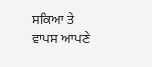ਸਕਿਆ ਤੇ ਵਾਪਸ ਆਪਣੇ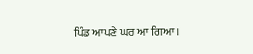ਪਿੰਡ ਆਪਣੇ ਘਰ ਆ ਗਿਆ।